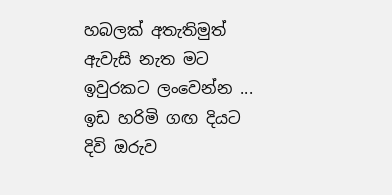හබලක් අතැතිමුත්
ඇවැසි නැත මට
ඉවුරකට ලංවෙන්න ...
ඉඩ හරිමි ගඟ දියට
දිවි ඔරුව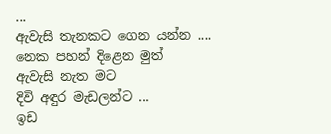...
ඇවැසි තැනකට ගෙන යන්න ....
නෙක පහන් දිළෙන මුත්
ඇවැසි නැත මට
දිවි අඳුර මැඩලන්ට ...
ඉඩ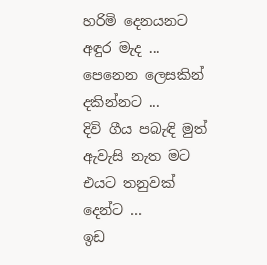හරිමි දෙනයනට
අඳුර මැද ...
පෙනෙන ලෙසකින් දකින්නට ...
දිවි ගීය පබැඳි මුත්
ඇවැසි නැත මට
එයට තනුවක් දෙන්ට ...
ඉඩ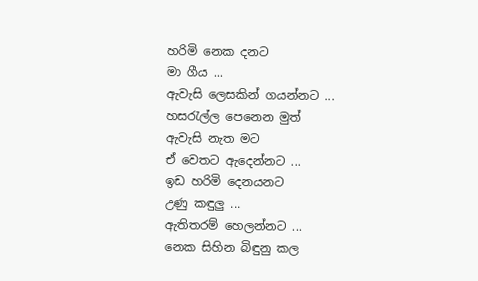හරිමි නෙක දනට
මා ගීය ...
ඇවැසි ලෙසකින් ගයන්නට ...
හසරැල්ල පෙනෙන මුත්
ඇවැසි නැත මට
ඒ වෙතට ඇදෙන්නට ...
ඉඩ හරිමි දෙනයනට
උණු කඳුලු ...
ඇතිතරම් හෙලන්නට ...
නෙක සිහින බිඳුනු කල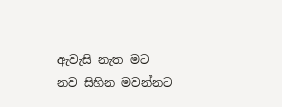ඇවැසි නැත මට
නව සිහින මවන්නට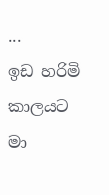...
ඉඩ හරිමි කාලයට
මා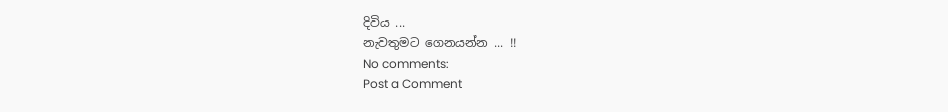දිවිය ...
නැවතුමට ගෙනයන්න ... !!
No comments:
Post a Comment